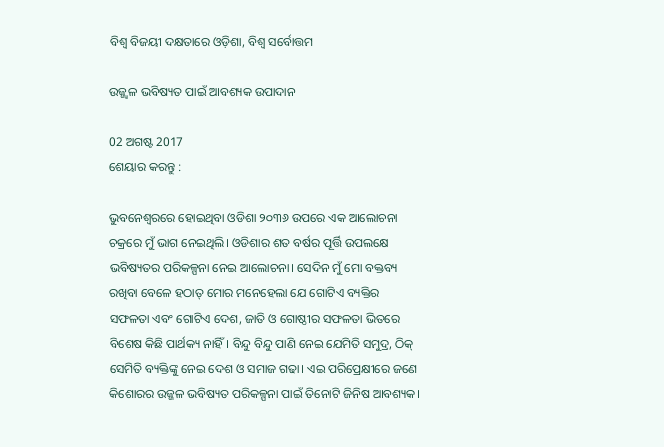ବିଶ୍ଵ ବିଜୟୀ ଦକ୍ଷତାରେ ଓଡ଼ିଶା, ବିଶ୍ଵ ସର୍ବୋତ୍ତମ

ଉଜ୍ଜ୍ଵଳ ଭବିଷ୍ୟତ ପାଇଁ ଆବଶ୍ୟକ ଉପାଦାନ

02 ଅଗଷ୍ଟ 2017
ଶେୟାର କରନ୍ତୁ :

ଭୁବନେଶ୍ବରରେ ହୋଇଥିବା ଓଡିଶା ୨୦୩୬ ଉପରେ ଏକ ଆଲୋଚନା ଚକ୍ରରେ ମୁଁ ଭାଗ ନେଇଥିଲି। ଓଡିଶାର ଶତ ବର୍ଷର ପୂର୍ତ୍ତି ଉପଲକ୍ଷେ ଭବିଷ୍ୟତର ପରିକଳ୍ପନା ନେଇ ଆଲୋଚନା। ସେଦିନ ମୁଁ ମୋ ବକ୍ତବ୍ୟ ରଖିବା ବେଳେ ହଠାତ୍‌ ମୋର ମନେହେଲା ଯେ ଗୋଟିଏ ବ୍ୟକ୍ତିର ସଫଳତା ଏବଂ ଗୋଟିଏ ଦେଶ, ଜାତି ଓ ଗୋଷ୍ଠୀର ସଫଳତା ଭିତରେ ବିଶେଷ କିଛି ପାର୍ଥକ୍ୟ ନାହିଁ। ବିନ୍ଦୁ ବିନ୍ଦୁ ପାଣି ନେଇ ଯେମିତି ସମୁଦ୍ର, ଠିକ୍‌ ସେମିତି ବ୍ୟକ୍ତିଙ୍କୁ ନେଇ ଦେଶ ଓ ସମାଜ ଗଢା। ଏଇ ପରିପ୍ରେକ୍ଷୀରେ ଜଣେ କିଶୋରର ଉଜ୍ଜଳ ଭବିଷ୍ୟତ ପରିକଳ୍ପନା ପାଇଁ ତିନୋଟି ଜିନିଷ ଆବଶ୍ୟକ।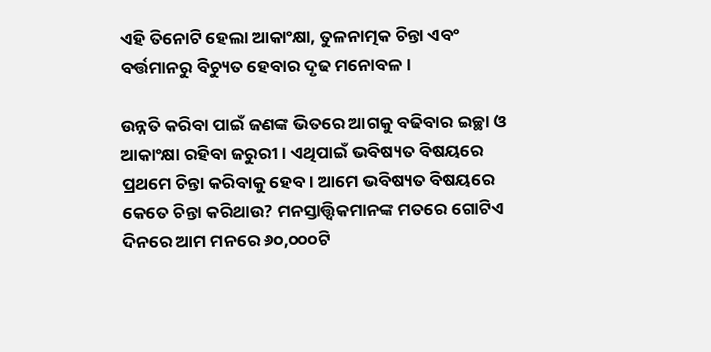ଏହି ତିନୋଟି ହେଲା ଆକାଂକ୍ଷା, ତୁଳନାତ୍ମକ ଚିନ୍ତା ଏବଂ ବର୍ତ୍ତମାନରୁ ବିଚ୍ୟୁତ ହେବାର ଦୃଢ ମନୋବଳ।

ଉନ୍ନତି କରିବା ପାଇଁ ଜଣଙ୍କ ଭିତରେ ଆଗକୁ ବଢିବାର ଇଚ୍ଛା ଓ ଆକାଂକ୍ଷା ରହିବା ଜରୁରୀ। ଏଥିପାଇଁ ଭବିଷ୍ୟତ ବିଷୟରେ ପ୍ରଥମେ ଚିନ୍ତା କରିବାକୁ ହେବ। ଆମେ ଭବିଷ୍ୟତ ବିଷୟରେ କେତେ ଚିନ୍ତା କରିଥାଉ? ମନସ୍ତାତ୍ତ୍ବିକମାନଙ୍କ ମତରେ ଗୋଟିଏ ଦିନରେ ଆମ ମନରେ ୬୦,୦୦୦ଟି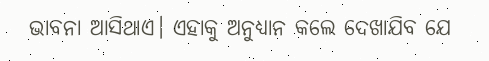ଭାବନା ଆସିଥାଏ। ଏହାକୁ ଅନୁଧ୍ୟାନ କଲେ ଦେଖାଯିବ ଯେ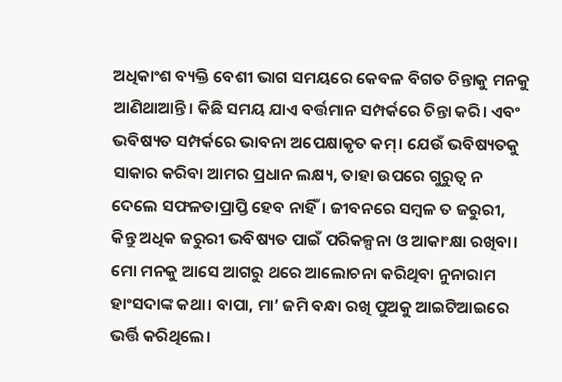ଅଧିକାଂଶ ବ୍ୟକ୍ତି ବେଶୀ ଭାଗ ସମୟରେ କେବଳ ବିଗତ ଚିନ୍ତାକୁ ମନକୁ ଆଣିଥାଆନ୍ତି। କିଛି ସମୟ ଯାଏ ବର୍ତ୍ତମାନ ସମ୍ପର୍କରେ ଚିନ୍ତା କରି। ଏବଂ ଭବିଷ୍ୟତ ସମ୍ପର୍କରେ ଭାବନା ଅପେକ୍ଷାକୃତ କମ୍‌। ଯେଉଁ ଭବିଷ୍ୟତକୁ ସାକାର କରିବା ଆମର ପ୍ରଧାନ ଲକ୍ଷ୍ୟ, ତାହା ଉପରେ ଗୁରୁତ୍ବ ନ ଦେଲେ ସଫଳତାପ୍ରାପ୍ତି ହେବ ନାହିଁ। ଜୀବନରେ ସମ୍ବଳ ତ ଜରୁରୀ, କିନ୍ତୁ ଅଧିକ ଜରୁରୀ ଭବିଷ୍ୟତ ପାଇଁ ପରିକଳ୍ପନା ଓ ଆକାଂକ୍ଷା ରଖିବା। ମୋ ମନକୁ ଆସେ ଆଗରୁ ଥରେ ଆଲୋଚନା କରିଥିବା ନୁନାରାମ ହାଂସଦାଙ୍କ କଥା। ବାପା, ମା’ ଜମି ବନ୍ଧା ରଖି ପୁଅକୁ ଆଇଟିଆଇରେ ଭର୍ତ୍ତି କରିଥିଲେ।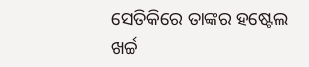ସେତିକିରେ ତାଙ୍କର ହଷ୍ଟେଲ ଖର୍ଚ୍ଚ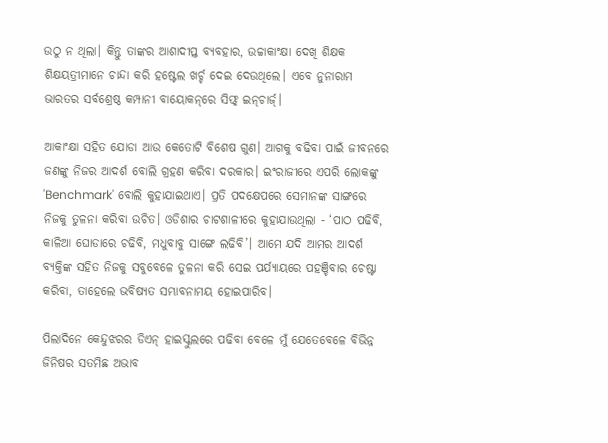ଉଠୁ ନ ଥିଲା। କିନ୍ତୁ ତାଙ୍କର ଆଶାଦୀପ୍ତ ବ୍ୟବହାର, ଉଚ୍ଚାକାଂକ୍ଷା ଦେଖି ଶିକ୍ଷକ ଶିକ୍ଷୟତ୍ରୀମାନେ ଚାନ୍ଦା କରି ହଷ୍ଟେଲ ଖର୍ଚ୍ଚ ଦେଇ ଦେଉଥିଲେ। ଏବେ ନୁନାରାମ ଭାରତର ସର୍ବଶ୍ରେଷ୍ଠ କମ୍ପାନୀ ବାୟୋକନ୍‌ରେ ସିଫ୍ଟ୍‌ ଇନ୍‌ଚାର୍ଜ୍‌।

ଆକାଂକ୍ଷା ସହିତ ଯୋଡା ଆଉ କେତୋଟି ବିଶେଷ ଗୁଣ। ଆଗକୁ ବଢିବା ପାଇଁ ଜୀବନରେ ଜଣଙ୍କୁ ନିଜର ଆଦର୍ଶ ବୋଲି ଗ୍ରହଣ କରିବା ଦରକାର। ଇଂରାଜୀରେ ଏପରି ଲୋକଙ୍କୁ 'Benchmark' ବୋଲି କୁହାଯାଇଥାଏ। ପ୍ରତି ପଦକ୍ଷେପରେ ସେମାନଙ୍କ ସାଙ୍ଗରେ ନିଜକୁ ତୁଳନା କରିବା ଉଚିତ। ଓଡିଶାର ଚାଟଶାଳୀରେ କୁହାଯାଉଥିଲା - ‘ପାଠ ପଢିବି, କାଳିଆ ଘୋଡାରେ ଚଢିବି, ମଧୁବାବୁ ସାଙ୍ଗେ ଲଢିବି’। ଆମେ ଯଦି ଆମର ଆଦର୍ଶ ବ୍ୟକ୍ତିଙ୍କ ସହିତ ନିଜକୁ ସବୁବେଳେ ତୁଳନା କରି ସେଇ ପର୍ଯ୍ୟାୟରେ ପହଞ୍ଚିବାର ଚେଷ୍ଟା କରିବା, ତାହେଲେ ଭବିଷ୍ୟତ ସମ୍ଭାବନାମୟ ହୋଇପାରିବ।

ପିଲାଦିନେ କେନ୍ଦୁଝରର ଡିଏନ୍‌ ହାଇସ୍କୁଲରେ ପଢିବା ବେଳେ ମୁଁ ଯେତେବେଳେ ବିଭିନ୍ନ ଜିନିଷର ସତମିଛ ଅଭାବ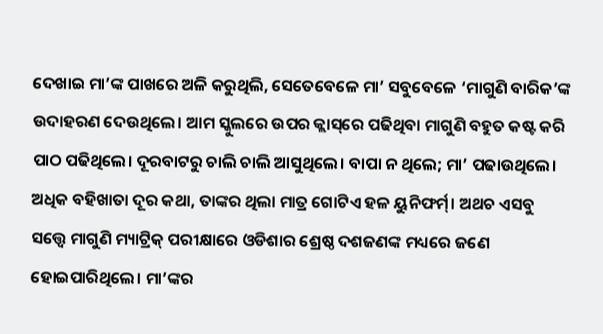ଦେଖାଇ ମା’ଙ୍କ ପାଖରେ ଅଳି କରୁଥିଲି, ସେତେବେଳେ ମା’ ସବୁବେଳେ ‘ମାଗୁଣି ବାରିକ’ଙ୍କ ଉଦାହରଣ ଦେଉଥିଲେ। ଆମ ସ୍କୁଲରେ ଉପର କ୍ଲାସ୍‌ରେ ପଢିଥିବା ମାଗୁଣି ବହୁତ କଷ୍ଟ କରି ପାଠ ପଢିଥିଲେ। ଦୂରବାଟରୁ ଚାଲି ଚାଲି ଆସୁଥିଲେ। ବାପା ନ ଥିଲେ; ମା’ ପଢାଉଥିଲେ। ଅଧିକ ବହିଖାତା ଦୂର କଥା, ତାଙ୍କର ଥିଲା ମାତ୍ର ଗୋଟିଏ ହଳ ୟୁନିଫର୍ମ୍‌। ଅଥଚ ଏସବୁ ସତ୍ତ୍ବେ ମାଗୁଣି ମ୍ୟାଟ୍ରିକ୍‌ ପରୀକ୍ଷାରେ ଓଡିଶାର ଶ୍ରେଷ୍ଠ ଦଶଜଣଙ୍କ ମଧ୍ୟରେ ଜଣେ ହୋଇପାରିଥିଲେ। ମା’ଙ୍କର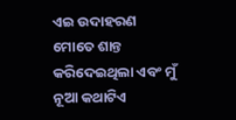ଏଇ ଉଦାହରଣ ମୋତେ ଶାନ୍ତ କରିଦେଇଥିଲା ଏବଂ ମୁଁ ନୂଆ କଥାଟିଏ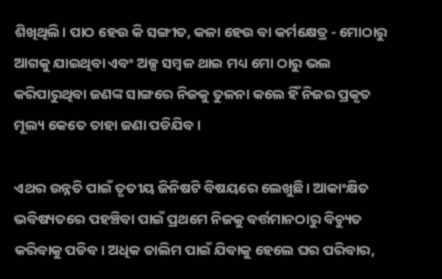ଶିଖିଥିଲି। ପାଠ ହେଉ କି ସଙ୍ଗୀତ, କଳା ହେଉ ବା କର୍ମକ୍ଷେତ୍ର - ମୋଠାରୁ ଆଗକୁ ଯାଇଥିବା ଏବଂ ଅଳ୍ପ ସମ୍ବଳ ଥାଇ ମଧ୍ୟ ମୋ ଠାରୁ ଭଲ କରିପାରୁଥିବା ଜଣଙ୍କ ସାଙ୍ଗରେ ନିଜକୁ ତୁଳନା କଲେ ହିଁ ନିଜର ପ୍ରକୃତ ମୂଲ୍ୟ କେତେ ତାହା ଜଣା ପଡିଯିବ।

ଏଥର ଉନ୍ନତି ପାଇଁ ତୃତୀୟ ଜିନିଷଟି ବିଷୟରେ ଲେଖୁଛି। ଆକାଂକ୍ଷିତ ଭବିଷ୍ୟତରେ ପହଞ୍ଚିବା ପାଇଁ ପ୍ରଥମେ ନିଜକୁ ବର୍ତ୍ତମାନଠାରୁ ବିଚ୍ୟୁତ କରିବାକୁ ପଡିବ। ଅଧିକ ତାଲିମ ପାଇଁ ଯିବାକୁ ହେଲେ ଘର ପରିବାର,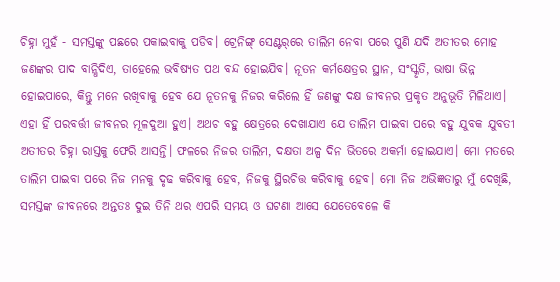ଚିହ୍ନା ମୁହଁ - ସମସ୍ତଙ୍କୁ ପଛରେ ପକାଇବାକୁ ପଡିବ। ଟ୍ରେନିଙ୍ଗ୍‌ ସେଣ୍ଟର୍‌ରେ ତାଲିମ ନେବା ପରେ ପୁଣି ଯଦି ଅତୀତର ମୋହ ଜଣଙ୍କର ପାଦ ବାନ୍ଧିଦିଏ, ତାହେଲେ ଭବିଷ୍ୟତ ପଥ ବନ୍ଦ ହୋଇଯିବ। ନୂତନ କର୍ମକ୍ଷେତ୍ରର ସ୍ଥାନ, ସଂସ୍କୃତି, ଭାଷା ଭିନ୍ନ ହୋଇପାରେ, କିନ୍ତୁ ମନେ ରଖିବାକୁ ହେବ ଯେ ନୂତନକୁ ନିଜର କରିଲେ ହିଁ ଜଣଙ୍କୁ ଦକ୍ଷ ଜୀବନର ପ୍ରକୃତ ଅନୁଭୂତି ମିଳିଥାଏ। ଏହା ହିଁ ପରବର୍ତ୍ତୀ ଜୀବନର ମୂଳଦୁଆ ହୁଏ। ଅଥଚ ବହୁ କ୍ଷେତ୍ରରେ ଦେଖାଯାଏ ଯେ ତାଲିମ ପାଇବା ପରେ ବହୁ ଯୁବକ ଯୁବତୀ ଅତୀତର ଚିହ୍ନା ରାସ୍ତକୁ ଫେରି ଆସନ୍ତି। ଫଳରେ ନିଜର ତାଲିମ, ଦକ୍ଷତା ଅଳ୍ପ ଦିନ ଭିତରେ ଅକର୍ମା ହୋଇଯାଏ। ମୋ ମତରେ ତାଲିମ ପାଇବା ପରେ ନିଜ ମନକୁ ଦୃଢ କରିବାକୁ ହେବ, ନିଜକୁ ସ୍ଥିରଚିତ୍ତ କରିବାକୁ ହେବ। ମୋ ନିଜ ଅଭିଜ୍ଞତାରୁ ମୁଁ ଦେଖିଛି, ସମସ୍ତଙ୍କ ଜୀବନରେ ଅନ୍ତତଃ ଦୁଇ ତିନି ଥର ଏପରି ସମୟ ଓ ଘଟଣା ଆସେ ଯେତେବେଳେ କି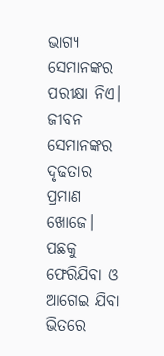ଭାଗ୍ୟ ସେମାନଙ୍କର ପରୀକ୍ଷା ନିଏ। ଜୀବନ ସେମାନଙ୍କର ଦୃଢତାର ପ୍ରମାଣ ଖୋଜେ। ପଛକୁ ଫେରିଯିବା ଓ ଆଗେଇ ଯିବା ଭିତରେ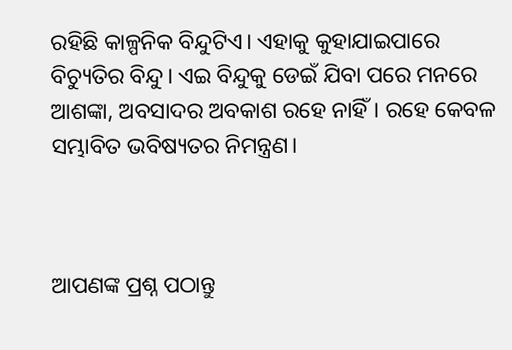ରହିଛି କାଳ୍ପନିକ ବିନ୍ଦୁଟିଏ। ଏହାକୁ କୁହାଯାଇପାରେ ବିଚ୍ୟୁତିର ବିନ୍ଦୁ। ଏଇ ବିନ୍ଦୁକୁ ଡେଇଁ ଯିବା ପରେ ମନରେ ଆଶଙ୍କା, ଅବସାଦର ଅବକାଶ ରହେ ନାହିଁ। ରହେ କେବଳ ସମ୍ଭାବିତ ଭବିଷ୍ୟତର ନିମନ୍ତ୍ରଣ।



ଆପଣଙ୍କ ପ୍ରଶ୍ନ ପଠାନ୍ତୁ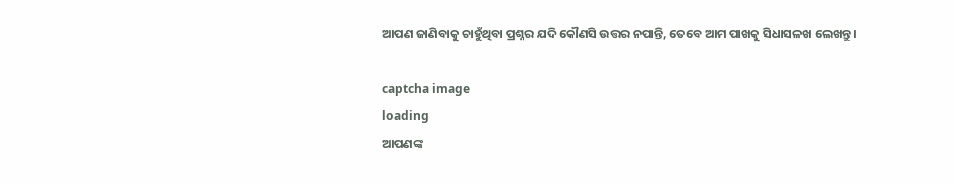ଆପଣ ଜାଣିବାକୁ ଚାହୁଁଥିବା ପ୍ରଶ୍ନର ଯଦି କୌଣସି ଉତ୍ତର ନପାନ୍ତି, ତେବେ ଆମ ପାଖକୁ ସିଧାସଳଖ ଲେଖନ୍ତୁ।

captcha image
loading
ଆପଣଙ୍କ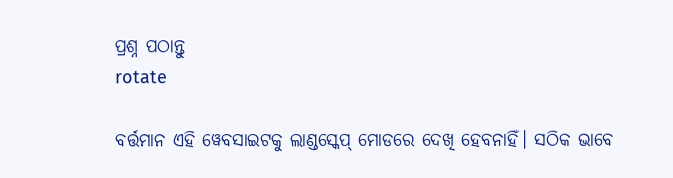ପ୍ରଶ୍ନ ପଠାନ୍ତୁ
rotate

ବର୍ତ୍ତମାନ ଏହି ୱେବସାଇଟକୁ ଲାଣ୍ଡସ୍କେପ୍ ମୋଡରେ ଦେଖି ହେବନାହିଁ। ସଠିକ ଭାବେ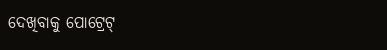ଦେଖିବାକୁ ପୋଟ୍ରେଟ୍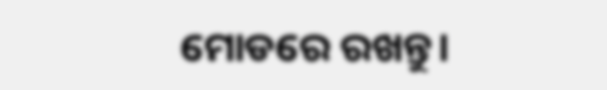ମୋଡରେ ରଖନ୍ତୁ।